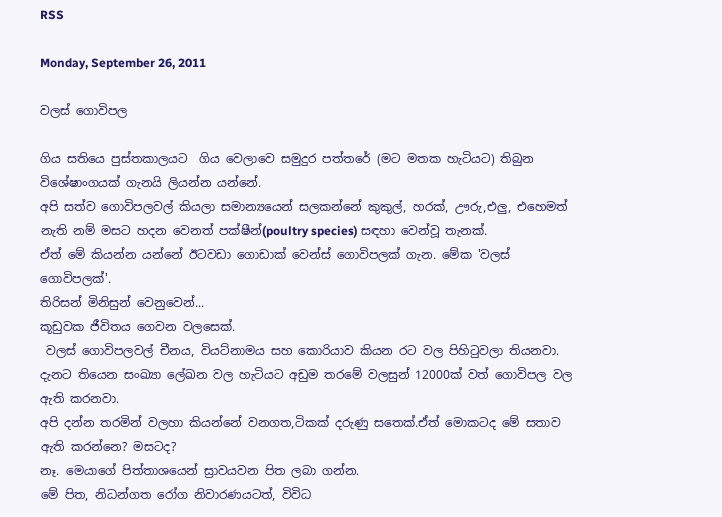RSS

Monday, September 26, 2011

වලස් ගොවිපල

ගිය සතියෙ පුස්තකාලයට  ගිය වෙලාවෙ සමුදුර පත්තරේ (මට මතක හැටියට) තිබුන විශේෂාංගයක් ගැනයි ලියන්න යන්නේ.
අපි සත්ව ගොවිපලවල් කියලා සමාන්‍යයෙන් සලකන්නේ කුකුල්, හරක්, ඌරු,එලු, එහෙමත් නැති නම් මසට හදන වෙනත් පක්ෂීන්(poultry species) සඳහා වෙන්වූ තැනක්.
ඒත් මේ කියන්න යන්නේ ඊටවඩා ගොඩාක් වෙන්ස් ගොවිපලක් ගැන. මේක 'වලස් ගොවිපලක්'.
තිරිසන් මිනිසුන් වෙනුවෙන්...
කූඩුවක ජීවිතය ගෙවන වලසෙක්.
 වලස් ගොවිපලවල් චීනය, වියට්නාමය සහ කොරියාව කියන රට වල පිහිටුවලා තියනවා. දැනට තියෙන සංඛ්‍යා ලේඛන වල හැටියට අඩුම තරමේ වලසුන් 12000ක් වත් ගොවිපල වල ඇති කරනවා.
අපි දන්න තරමින් වලහා කියන්නේ වනගත,ටිකක් දරුණු සතෙක්.ඒත් මොකටද මේ සතාව ඇති කරන්නෙ? මසටද?
නෑ. මෙයාගේ පිත්තාශයෙන් ස්‍රාවයවන පිත ලබා ගන්න.
මේ පිත, නිධන්ගත රෝග නිවාරණයටත්, විවිධ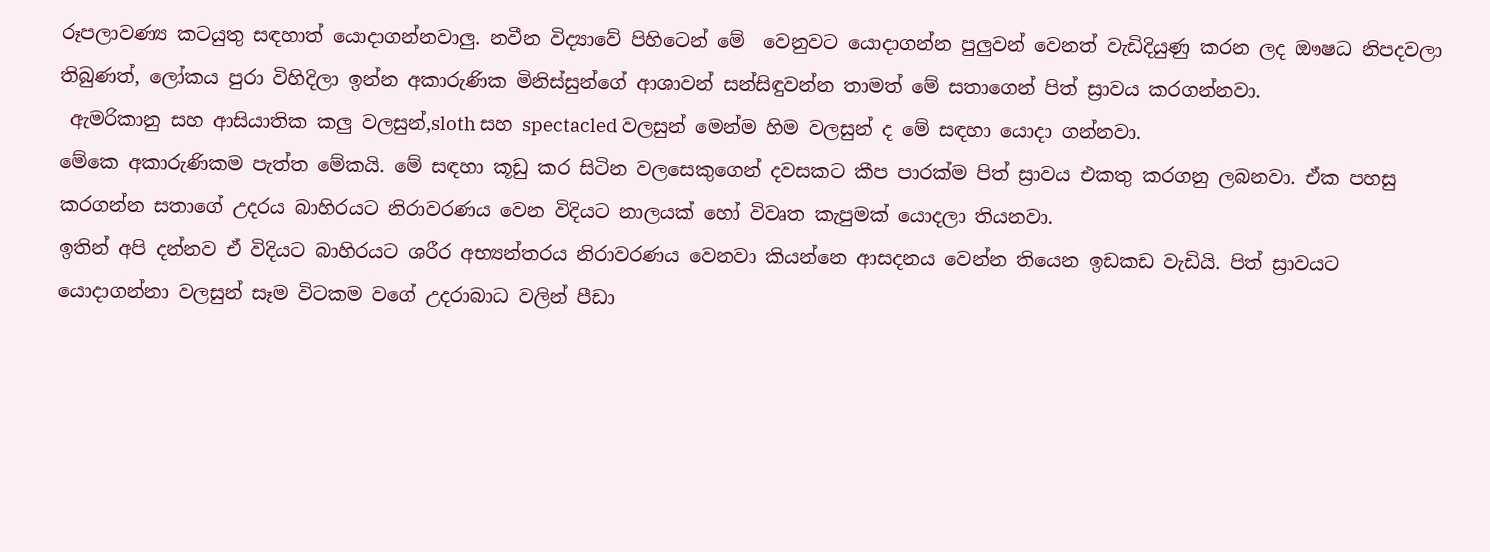රූපලාවණ්‍ය කටයුතු සඳහාත් යොදාගන්නවාලු. නවීන විද්‍යාවේ පිහිටෙන් මේ  වෙනුවට යොදාගන්න පුලුවන් වෙනත් වැඩිදියුණු කරන ලද ඖෂධ නිපදවලා තිබුණත්, ලෝකය පුරා විහිදිලා ඉන්න අකාරුණික මිනිස්සුන්ගේ ආශාවන් සන්සිඳුවන්න තාමත් මේ සතාගෙන් පිත් ස්‍රාවය කරගන්නවා.
 ඇමරිකානු සහ ආසියාතික කලු වලසුන්,sloth සහ spectacled වලසුන් මෙන්ම හිම වලසුන් ද මේ සඳහා යොදා ගන්නවා.
මේකෙ අකාරුණිකම පැත්ත මේකයි. මේ සඳහා කූඩු කර සිටින වලසෙකුගෙන් දවසකට කීප පාරක්ම පිත් ස්‍රාවය එකතු කරගනු ලබනවා. ඒක පහසු කරගන්න සතාගේ උදරය බාහිරයට නිරාවරණය වෙන විදියට නාලයක් හෝ විවෘත කැපුමක් යොදලා තියනවා.
ඉතින් අපි දන්නව ඒ විදියට බාහිරයට ශරීර අභ්‍යන්තරය නිරාවරණය වෙනවා කියන්නෙ ආසදනය වෙන්න තියෙන ඉඩකඩ වැඩියි. පිත් ස්‍රාවයට යොදාගන්නා වලසුන් සෑම විටකම වගේ උදරාබාධ වලින් පීඩා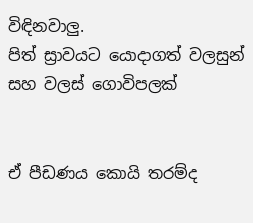විඳිනවාලු.
පිත් ස්‍රාවයට යොදාගත් වලසුන් සහ වලස් ගොවිපලක්


ඒ පීඩණය කොයි තරම්ද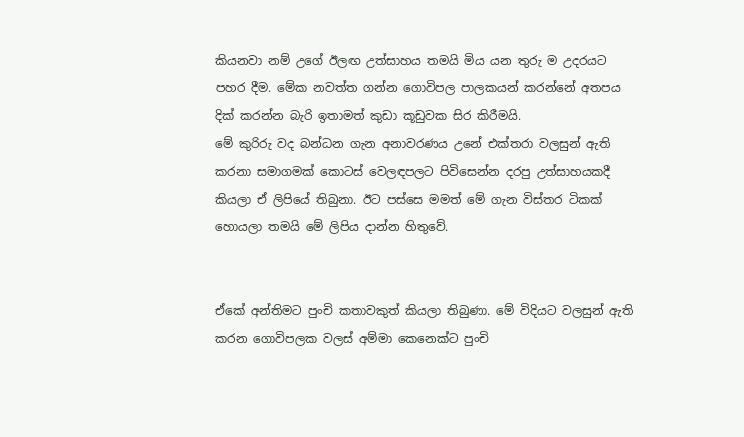කියනවා නම් උගේ ඊලඟ උත්සාහය තමයි මිය යන තුරු ම උදරයට පහර දීම. මේක නවත්ත ගන්න ගොවිපල පාලකයන් කරන්නේ අතපය දික් කරන්න බැරි ඉතාමත් කුඩා කූඩුවක සිර කිරීමයි.
මේ කුරිරු වද බන්ධන ගැන අනාවරණය උනේ එක්තරා වලසුන් ඇති කරනා සමාගමක් කොටස් වෙලඳපලට පිවිසෙන්න දරපු උත්සාහයකදී කියලා ඒ ලිපියේ තිබුනා. ඊට පස්සෙ මමත් මේ ගැන විස්තර ටිකක් හොයලා තමයි මේ ලිපිය දාන්න හිතුවේ.


ඒකේ අන්තිමට පුංචි කතාවකුත් කියලා තිබුණා. මේ විදියට වලසුන් ඇති කරන ගොවිපලක වලස් අම්මා කෙනෙක්ට පුංචි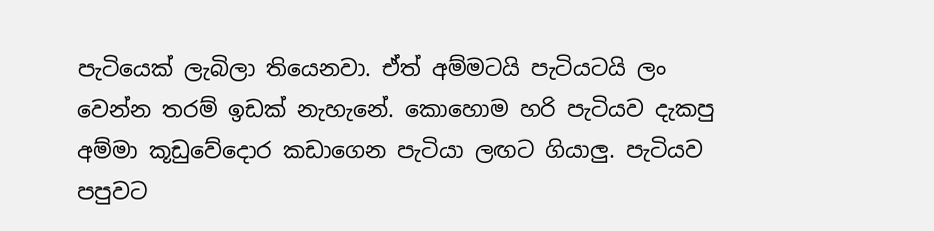පැටියෙක් ලැබිලා තියෙනවා. ඒත් අම්මටයි පැටියටයි ලං වෙන්න තරම් ඉඩක් නැහැනේ. කොහොම හරි පැටියව දැකපු අම්මා කූඩුවේදොර කඩාගෙන පැටියා ලඟට ගියාලු. පැටියව පපුවට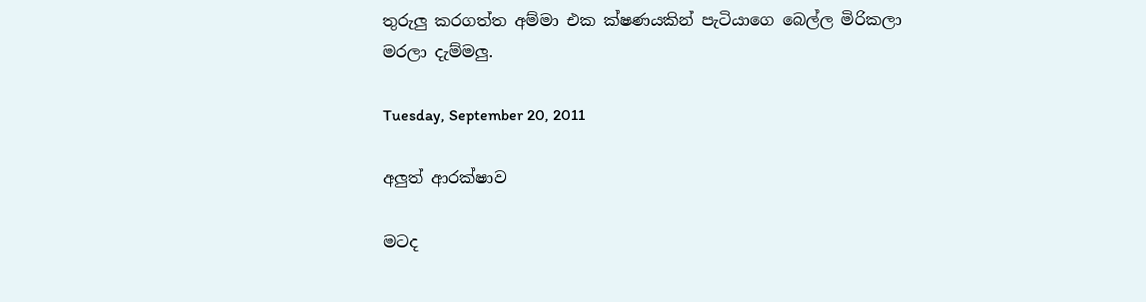තුරුලු කරගත්ත අම්මා එක ක්ෂණයකින් පැටියාගෙ බෙල්ල මිරිකලා මරලා දැම්මලු.

Tuesday, September 20, 2011

අලුත් ආරක්ෂාව

මටද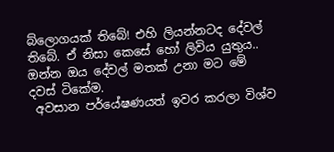බ්ලොගයක් තිබේ! එහි ලියන්නටද දේවල් තිබේ. ඒ නිසා කෙසේ හෝ ලිවිය යුතුය.. ඔන්න ඔය දේවල් මතක් උනා මට මේ දවස් ටිකේම.
 අවසාන පර්යේෂණයත් ඉවර කරලා විශ්ව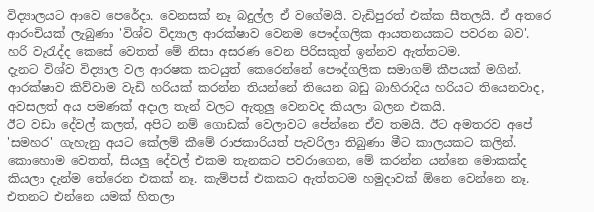විද්‍යාලයට ආවෙ පෙරේදා. වෙනසක් නෑ බදුල්ල ඒ වගේමයි. වැඩිපුරත් එක්ක සීතලයි. ඒ අතරෙ ආරංචියක් ලැබුණා 'විශ්ව විද්‍යාල ආරක්ෂාව වෙනම පෞද්ගලික ආයතනයකට පවරන බව'. හරි වැරැද්ද කෙසේ වෙතත් මේ නිසා අසරණ වෙන පිරිසකුත් ඉන්නව ඇත්තටම.
දැනට විශ්ව විද්‍යාල වල ආරෂක කටයුත් කෙරෙන්නේ පෞද්ගලික සමාගම් කීපයක් මගින්. ආරක්ෂාව කිව්වාම වැඩි හරියක් කරන්න තියන්නේ තියෙන බඩු බාහිරාදිය හරියට තියෙනවාද, අවසලත් අය පමණක් අදාල තැන් වලට ඇතුලු වෙනවද කියලා බලන එකයි.
ඊට වඩා දේවල් කලත්, අපිට නම් ගොඩක් වෙලාවට පේන්නෙ ඒව තමයි. ඊට අමතරව අපේ 'සමහර' ගැහැනු අයට කේලම් කීමේ රාජකාරියත් පැවරිලා තිබුණා මීට කාලයකට කලින්.
කොහොම වෙතත්, සියලු දේවල් එකම තැනකට පවරාගෙන, මේ කරන්න යන්නෙ මොකක්ද කියලා දැන්ම තේරෙන එකක් නෑ. කැම්පස් එකකට ඇත්තටම හමුදාවක් ඕනෙ වෙන්නෙ නෑ. එතනට එන්නෙ යමක් හිතලා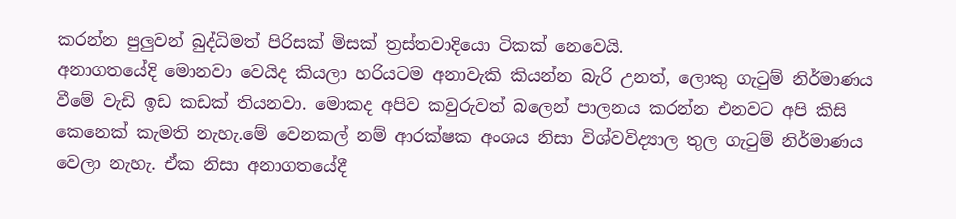කරන්න පුලුවන් බුද්ධිමත් පිරිසක් මිසක් ත්‍රස්තවාදියො ටිකක් නෙවෙයි.
අනාගතයේදි මොනවා වෙයිද කියලා හරියටම අනාවැකි කියන්න බැරි උනත්, ලොකු ගැටුම් නිර්මාණය වීමේ වැඩි ඉඩ කඩක් තියනවා. මොකද අපිව කවුරුවත් බලෙන් පාලනය කරන්න එනවට අපි කිසි කෙනෙක් කැමති නැහැ.මේ වෙනකල් නම් ආරක්ෂක අංශය නිසා විශ්වවිද්‍යාල තුල ගැටුම් නිර්මාණය වෙලා නැහැ. ඒක නිසා අනාගතයේදී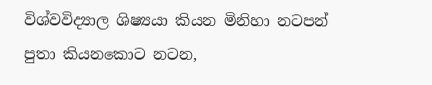විශ්වවිද්‍යාල ශිෂ්‍යයා කියන මිනිහා නටපන් පුතා කියනකොට නටන,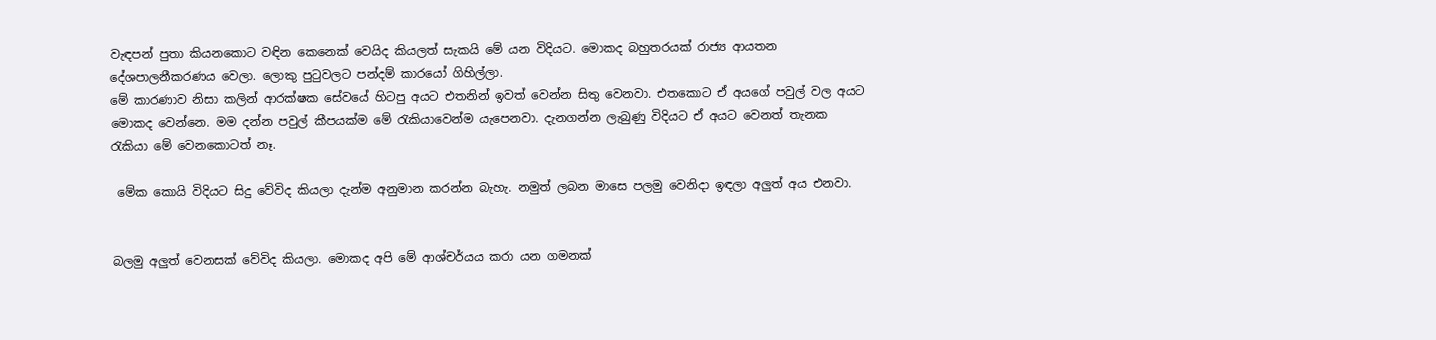වැඳපන් පුතා කියනකොට වඳින කෙනෙක් වෙයිද කියලත් සැකයි මේ යන විදියට. මොකද බහුතරයක් රාජ්‍ය ආයතන දේශපාලනීකරණය වෙලා. ලොකු පුටුවලට පන්දම් කාරයෝ ගිහිල්ලා.
මේ කාරණාව නිසා කලින් ආරක්ෂක සේවයේ හිටපු අයට එතනින් ඉවත් වෙන්න සිතු වෙනවා. එතකොට ඒ අයගේ පවුල් වල අයට මොකද වෙන්නෙ. මම දන්න පවුල් කීපයක්ම මේ රැකියාවෙන්ම යැපෙනවා. දැනගන්න ලැබුණු විදියට ඒ අයට වෙනත් තැනක රැකියා මේ වෙනකොටත් නෑ.

 මේක කොයි විදියට සිදු වේවිද කියලා දැන්ම අනුමාන කරන්න බැහැ. නමුත් ලබන මාසෙ පලමු වෙනිදා ඉඳලා අලුත් අය එනවා.


බලමු අලුත් වෙනසක් වේවිද කියලා. මොකද අපි මේ ආශ්චර්යය කරා යන ගමනක්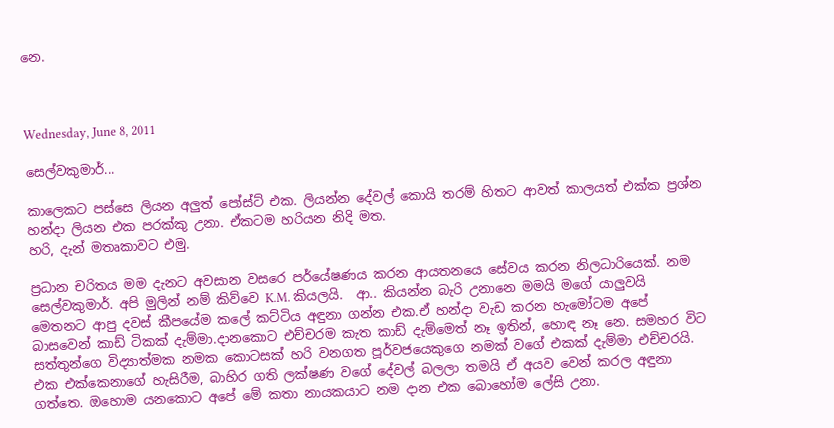නෙ.



Wednesday, June 8, 2011

සෙල්වකුමාර්...

කාලෙකට පස්සෙ ලියන අලුත් පෝස්ට් එක. ලියන්න දේවල් කොයි තරම් හිතට ආවත් කාලයත් එක්ක ප්‍රශ්න හන්දා ලියන එක පරක්කු උනා. ඒකටම හරියන නිදි මත.
හරි, දැන් මතෘකාවට එමු.

ප්‍රධාන චරිතය මම දැනට අවසාන වසරෙ පර්යේෂණය කරන ආයතනයෙ සේවය කරන නිලධාරියෙක්. නම සෙල්වකුමාර්. අපි මුලින් නම් කිව්වෙ K.M. කියලයි.  ආ.. කියන්න බැරි උනානෙ මමයි මගේ යාලුවයි මෙතනට ආපු දවස් කීපයේම කලේ කට්ටිය අඳුනා ගන්න එක.ඒ හන්දා වැඩ කරන හැමෝටම අපේ බාසවෙන් කාඩ් ටිකක් දැම්මා.දානකොට එච්චරම කැත කාඩ් දැම්මෙත් නෑ ඉතින්, හොඳ නෑ නෙ. සමහර විට සත්තුන්ගෙ විද්‍යාත්මක නමක කොටසක් හරි වනගත පූර්වජයෙකුගෙ නමක් වගේ එකක් දැම්මා එච්චරයි.
එක එක්කෙනාගේ හැසිරීම, බාහිර ගති ලක්ෂණ වගේ දේවල් බලලා තමයි ඒ අයව වෙන් කරල අඳුනා ගත්තෙ. ඔහොම යනකොට අපේ මේ කතා නායකයාට නම දාන එක බොහෝම ලේසි උනා.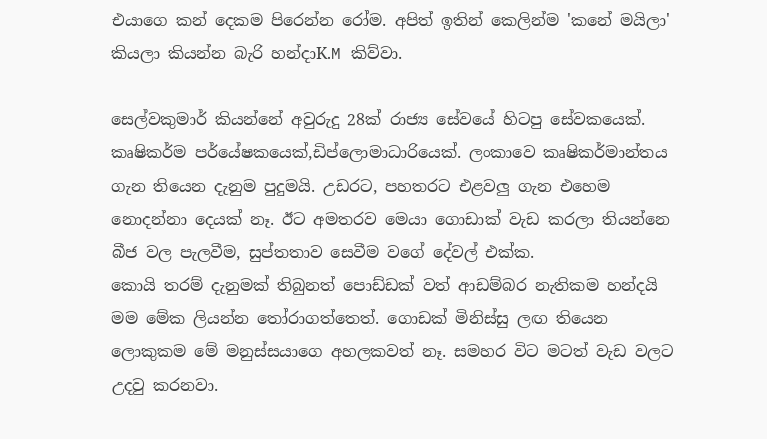එයාගෙ කන් දෙකම පිරෙන්න රෝම. අපිත් ඉතින් කෙලින්ම 'කනේ මයිලා' කියලා කියන්න බැරි හන්දාK.M කිව්වා.

සෙල්වකුමාර් කියන්නේ අවුරුදු 28ක් රාජ්‍ය සේවයේ හිටපු සේවකයෙක්. කෘෂිකර්ම පර්යේෂකයෙක්,ඩිප්ලොමාධාරියෙක්. ලංකාවෙ කෘෂිකර්මාන්තය ගැන තියෙන දැනුම පුදුමයි. උඩරට, පහතරට එළවලු ගැන එහෙම නොදන්නා දෙයක් නෑ. ඊට අමතරව මෙයා ගොඩාක් වැඩ කරලා තියන්නෙ බීජ වල පැලවීම, සුප්තතාව සෙවීම වගේ දේවල් එක්ක.
කොයි තරම් දැනුමක් තිබුනත් පොඩ්ඩක් වත් ආඩම්බර නැතිකම හන්දයි මම මේක ලියන්න තෝරාගත්තෙත්. ගොඩක් මිනිස්සු ලඟ තියෙන ලොකුකම මේ මනුස්සයාගෙ අහලකවත් නෑ. සමහර විට මටත් වැඩ වලට උදවු කරනවා.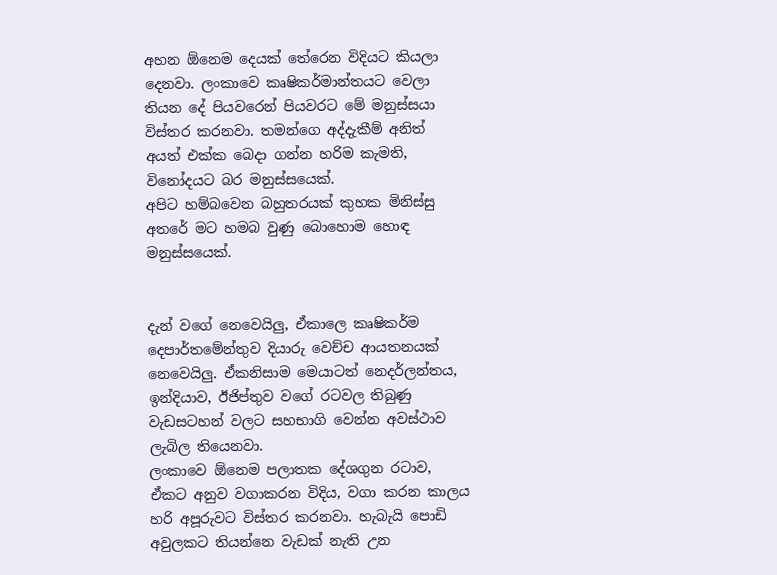අහන ඕනෙම දෙයක් තේරෙන විදියට කියලා දෙනවා. ලංකාවෙ කෘෂිකර්මාන්තයට වෙලා තියන දේ පියවරෙන් පියවරට මේ මනුස්සයා විස්තර කරනවා. තමන්ගෙ අද්දැකීම් අනිත් අයත් එක්ක බෙදා ගන්න හරිම කැමති, විනෝදයට බර මනුස්සයෙක්.
අපිට හම්බවෙන බහුතරයක් කුහක මිනිස්සු අතරේ මට හමබ වුණු බොහොම හොඳ මනුස්සයෙක්.


දැන් වගේ නෙවෙයිලු, ඒකාලෙ කෘෂිකර්ම දෙපාර්තමේන්තුව දියාරු වෙච්ච ආයතනයක් නෙවෙයිලු. ඒකනිසාම මෙයාටත් නෙදර්ලන්තය, ඉන්දියාව, ඊජිප්තුව වගේ රටවල තිබුණු වැඩසටහන් වලට සහභාගි වෙන්න අවස්ථාව ලැබිල තියෙනවා.
ලංකාවෙ ඕනෙම පලාතක දේශගුන රටාව, ඒකට අනුව වගාකරන විදිය, වගා කරන කාලය හරි අපූරුවට විස්තර කරනවා. හැබැයි පොඩි අවුලකට තියන්නෙ වැඩක් නැති උන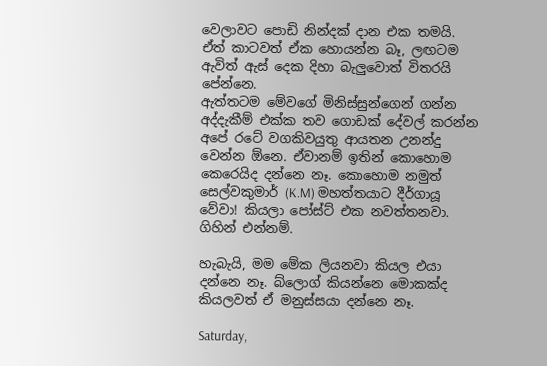වෙලාවට පොඩි නින්දක් දාන එක තමයි. ඒත් කාටවත් ඒක හොයන්න බෑ, ලඟටම ඇවිත් ඇස් දෙක දිහා බැලුවොත් විතරයි පේන්නෙ.
ඇත්තටම මේවගේ මිනිස්සුන්ගෙන් ගන්න අද්දැකීම් එක්ක තව ගොඩක් දේවල් කරන්න අපේ රටේ වගකිවයුතු ආයතන උනන්දු වෙන්න ඕනෙ. ඒවානම් ඉතින් කොහොම කෙරෙයිද දන්නෙ නෑ. කොහොම නමුත් සෙල්වකුමාර් (K.M) මහත්තයාට දීර්ගායූ වේවා! කියලා පෝස්ට් එක නවත්තනවා. ගිහින් එන්නම්.

හැබැයි, මම මේක ලියනවා කියල එයා දන්නෙ නෑ. බ්ලොග් කියන්නෙ මොකක්ද කියලවත් ඒ මනුස්සයා දන්නෙ නෑ.

Saturday,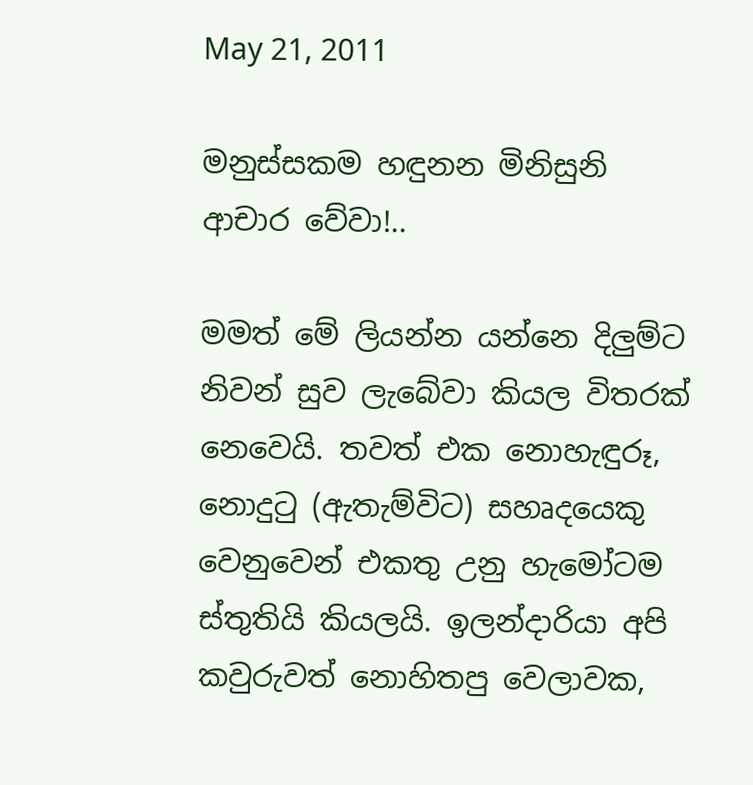May 21, 2011

මනුස්සකම හඳුනන මිනිසුනි ආචාර වේවා!..

මමත් මේ ලියන්න යන්නෙ දිලුම්ට නිවන් සුව ලැබේවා කියල විතරක් නෙවෙයි. තවත් එක නොහැඳුරූ, නොදුටු (ඇතැම්විට) සහෘදයෙකු වෙනුවෙන් එකතු උනු හැමෝටම ස්තුතියි කියලයි. ඉලන්දාරියා අපි කවුරුවත් නොහිතපු වෙලාවක,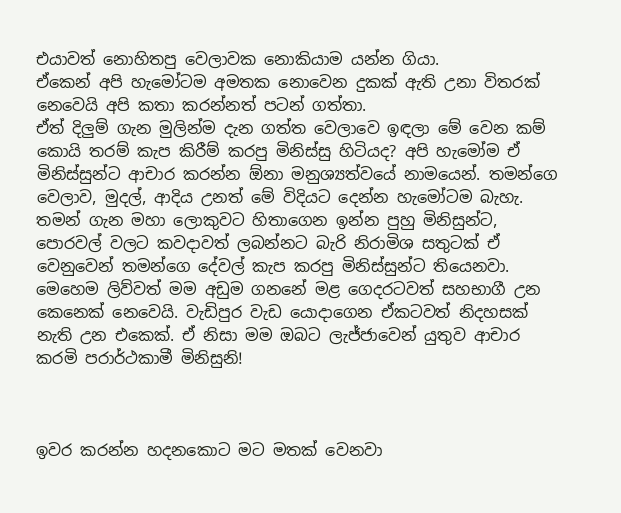එයාවත් නොහිතපු වෙලාවක නොකියාම යන්න ගියා.
ඒකෙන් අපි හැමෝටම අමතක නොවෙන දුකක් ඇති උනා විතරක් නෙවෙයි අපි කතා කරන්නත් පටන් ගත්තා.
ඒත් දිලුම් ගැන මුලින්ම දැන ගත්ත වෙලාවෙ ඉඳලා මේ වෙන කම් කොයි තරම් කැප කිරීම් කරපු මිනිස්සු හිටියද? අපි හැමෝම ඒ මිනිස්සුන්ට ආචාර කරන්න ඕනා මනුශ්‍යත්වයේ නාමයෙන්. තමන්ගෙ වෙලාව, මුදල්, ආදිය උනත් මේ විදියට දෙන්න හැමෝටම බැහැ. තමන් ගැන මහා ලොකුවට හිතාගෙන ඉන්න පුහු මිනිසුන්ට, පොරවල් වලට කවදාවත් ලබන්නට බැරි නිරාමිශ සතුටක් ඒ වෙනුවෙන් තමන්ගෙ දේවල් කැප කරපු මිනිස්සුන්ට තියෙනවා.
මෙහෙම ලිව්වත් මම අඩුම ගනනේ මළ ගෙදරටවත් සහභාගී උන කෙනෙක් නෙවෙයි. වැඩිපුර වැඩ යොදාගෙන ඒකටවත් නිදහසක් නැති උන එකෙක්. ඒ නිසා මම ඔබට ලැජ්ජාවෙන් යුතුව ආචාර කරමි පරාර්ථකාමී මිනිසුනි!



ඉවර කරන්න හදනකොට මට මතක් වෙනවා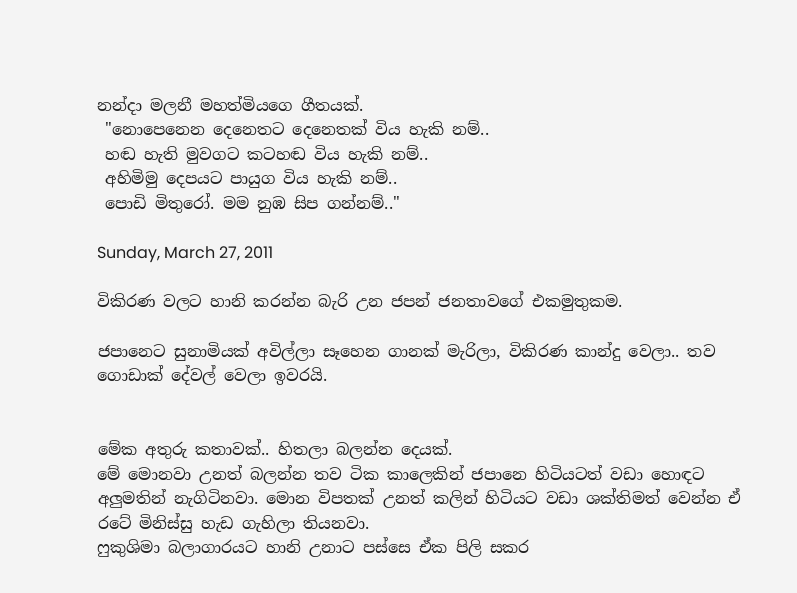නන්දා මලනී මහත්මියගෙ ගීතයක්.
 "නොපෙනෙන දෙනෙතට දෙනෙතක් විය හැකි නම්..
 හඬ හැති මුවගට කටහඬ විය හැකි නම්..
 අහිමිමු දෙපයට පායුග විය හැකි නම්..
 පොඩි මිතුරෝ. මම නුඹ සිප ගන්නම්.."

Sunday, March 27, 2011

විකිරණ වලට හානි කරන්න බැරි උන ජපන් ජනතාවගේ එකමුතුකම.

ජපානෙට සුනාමියක් අවිල්ලා සෑහෙන ගානක් මැරිලා, විකිරණ කාන්දු වෙලා.. තව ගොඩාක් දේවල් වෙලා ඉවරයි.


මේක අතුරු කතාවක්.. හිතලා බලන්න දෙයක්.
මේ මොනවා උනත් බලන්න තව ටික කාලෙකින් ජපානෙ හිටියටත් වඩා හොඳට අලුමතින් නැගිටිනවා. මොන විපතක් උනත් කලින් හිටියට වඩා ශක්තිමත් වෙන්න ඒ රටේ මිනිස්සු හැඩ ගැහිලා තියනවා.
ෆුකුශිමා බලාගාරයට හානි උනාට පස්සෙ ඒක පිලි සකර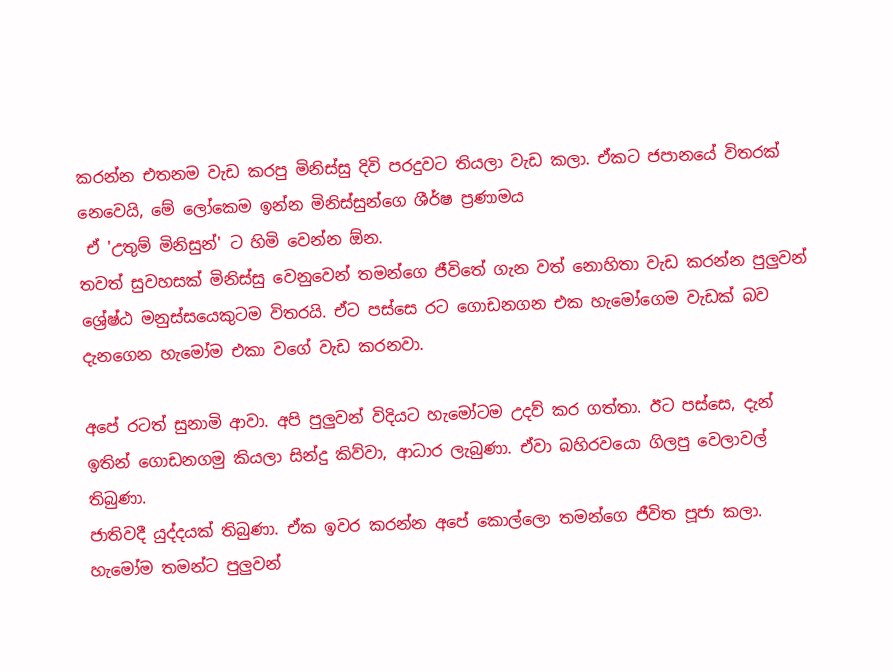කරන්න එතනම වැඩ කරපු මිනිස්සු දිවි පරදුවට තියලා වැඩ කලා. ඒකට ජපානයේ විතරක් නෙවෙයි, මේ ලෝකෙම ඉන්න මිනිස්සුන්ගෙ ශීර්ෂ ප්‍රණාමය
 ඒ 'උතුම් මිනිසුන්' ට හිමි වෙන්න ඕන.
තවත් සුවහසක් මිනිස්සු වෙනුවෙන් තමන්ගෙ ජීවිතේ ගැන වත් නොහිතා වැඩ කරන්න පුලුවන් ශ්‍රේෂ්ඨ මනුස්සයෙකුටම විතරයි. ඒට පස්සෙ රට ගොඩනගන එක හැමෝගෙම වැඩක් බව දැනගෙන හැමෝම එකා වගේ වැඩ කරනවා.

අපේ රටත් සුනාමි ආවා. අපි පුලුවන් විදියට හැමෝටම උදව් කර ගත්තා. ඊට පස්සෙ, දැන් ඉතින් ගොඩනගමු කියලා සින්දු කිව්වා, ආධාර ලැබුණා. ඒවා බහිරවයො ගිලපු වෙලාවල් තිබුණා.
ජාතිවදී යුද්දයක් තිබුණා. ඒක ඉවර කරන්න අපේ කොල්ලො තමන්ගෙ ජීවිත පූජා කලා. හැමෝම තමන්ට පුලුවන්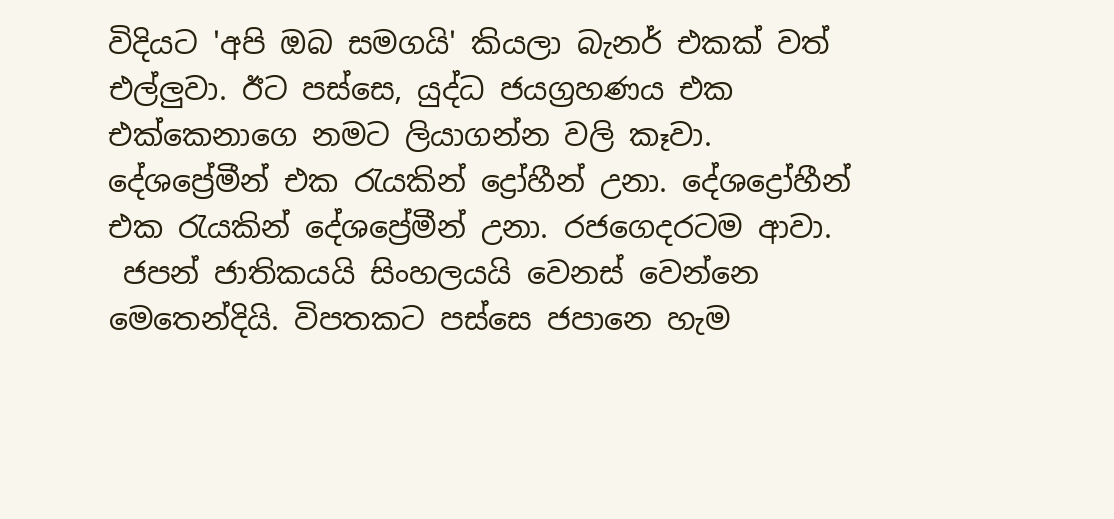විදියට 'අපි ඔබ සමගයි' කියලා බැනර් එකක් වත් එල්ලුවා. ඊට පස්සෙ, යුද්ධ ජයග්‍රහණය එක එක්කෙනාගෙ නමට ලියාගන්න වලි කෑවා. දේශප්‍රේමීන් එක රැයකින් ද්‍රෝහීන් උනා. දේශද්‍රෝහීන් එක රැයකින් දේශප්‍රේමීන් උනා. රජගෙදරටම ආවා.
 ජපන් ජාතිකයයි සිංහලයයි වෙනස් වෙන්නෙ මෙතෙන්දියි. විපතකට පස්සෙ ජපානෙ හැම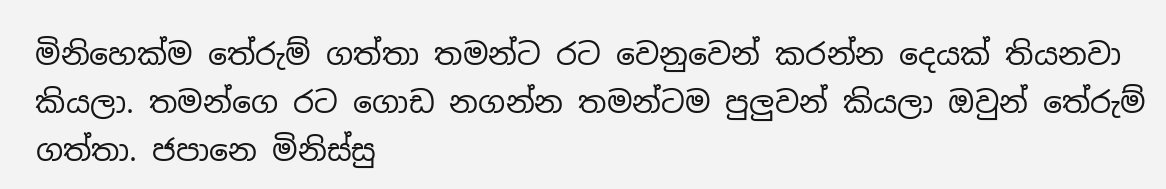මිනිහෙක්ම තේරුම් ගත්තා තමන්ට රට වෙනුවෙන් කරන්න දෙයක් තියනවා කියලා. තමන්ගෙ රට ගොඩ නගන්න තමන්ටම පුලුවන් කියලා ඔවුන් තේරුම් ගත්තා. ජපානෙ මිනිස්සු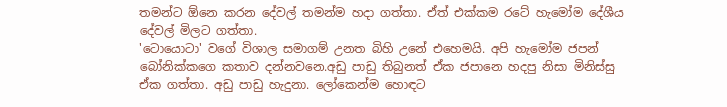තමන්ට ඕනෙ කරන දේවල් තමන්ම හදා ගත්තා. ඒත් එක්කම රටේ හැමෝම දේශීය දේවල් මිලට ගත්තා.
'ටොයොටා' වගේ විශාල සමාගම් උනත බිහි උනේ එහෙමයි. අපි හැමෝම ජපන් බෝනික්කගෙ කතාව දන්නවනෙ.අඩු පාඩු තිබුනත් ඒක ජපානෙ හදපු නිසා මිනිස්සු ඒක ගත්තා. අඩු පාඩු හැදුනා. ලෝකෙන්ම හොඳට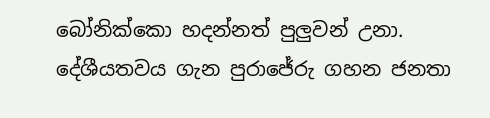බෝනික්කො හදන්නත් පුලුවන් උනා.
දේශීයතවය ගැන පුරාජේරු ගහන ජනතා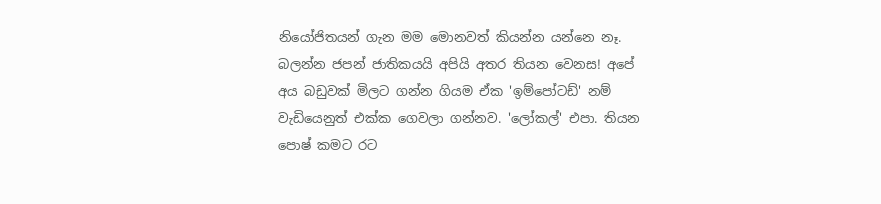නියෝජිතයන් ගැන මම මොනවත් කියන්න යන්නෙ නෑ. බලන්න ජපන් ජාතිකයයි අපියි අතර තියන වෙනස! අපේ අය බඩුවක් මිලට ගන්න ගියම ඒක 'ඉම්පෝටඩ්' නම් වැඩියෙනුත් එක්ක ගෙවලා ගන්නව. 'ලෝකල්' එපා. තියන පොෂ් කමට රට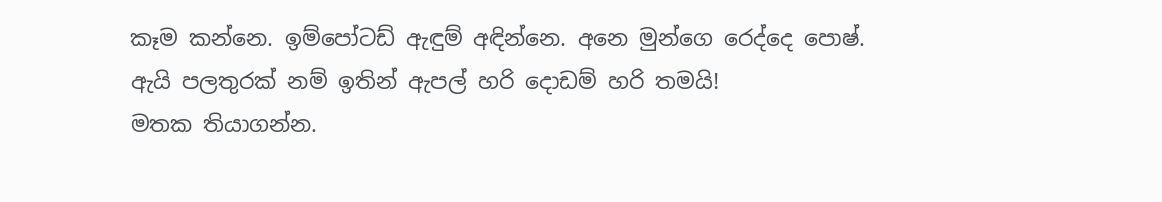කෑම කන්නෙ. ඉම්පෝටඩ් ඇඳුම් අඳින්නෙ. අනෙ මුන්ගෙ රෙද්දෙ පොෂ්.
ඇයි පලතුරක් නම් ඉතින් ඇපල් හරි දොඩම් හරි තමයි!
මතක තියාගන්න.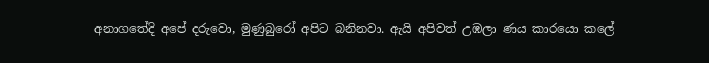අනාගතේදි අපේ දරුවො, මුණුබුරෝ අපිට බනිනවා. ඇයි අපිවත් උඹලා ණය කාරයො කලේ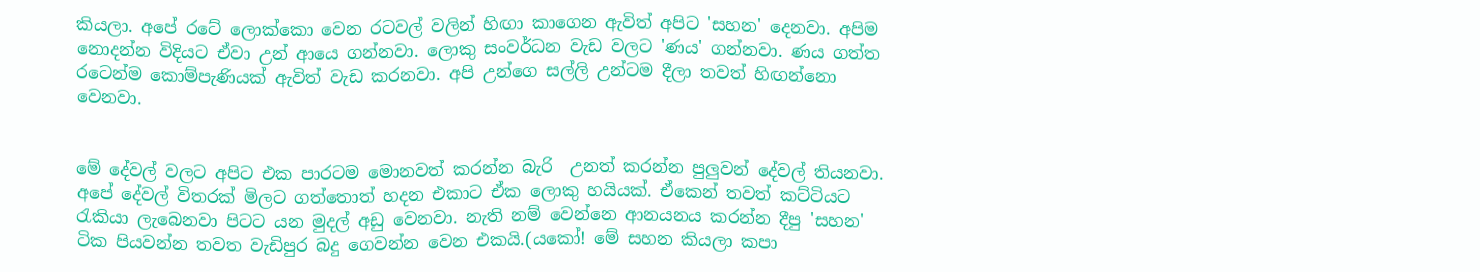කියලා. අපේ රටේ ලොක්කො වෙන රටවල් වලින් හිඟා කාගෙන ඇවිත් අපිට 'සහන' දෙනවා. අපිම නොදන්න විදියට ඒවා උන් ආයෙ ගන්නවා. ලොකු සංවර්ධන වැඩ වලට 'ණය' ගන්නවා. ණය ගත්ත රටෙන්ම කොම්පැණියක් ඇවිත් වැඩ කරනවා. අපි උන්ගෙ සල්ලි උන්ටම දීලා තවත් හිඟන්නො වෙනවා.


මේ දේවල් වලට අපිට එක පාරටම මොනවත් කරන්න බැරි  උනත් කරන්න පුලුවන් දේවල් තියනවා. අපේ දේවල් විතරක් මිලට ගත්තොත් හදන එකාට ඒක ලොකු හයියක්. ඒකෙන් තවත් කට්ටියට රැකියා ලැබෙනවා පිටට යන මුදල් අඩු වෙනවා. නැති නම් වෙන්නෙ ආනයනය කරන්න දීපු 'සහන' ටික පියවන්න තවත වැඩිපුර බදු ගෙවන්න වෙන එකයි.(යකෝ! මේ සහන කියලා කපා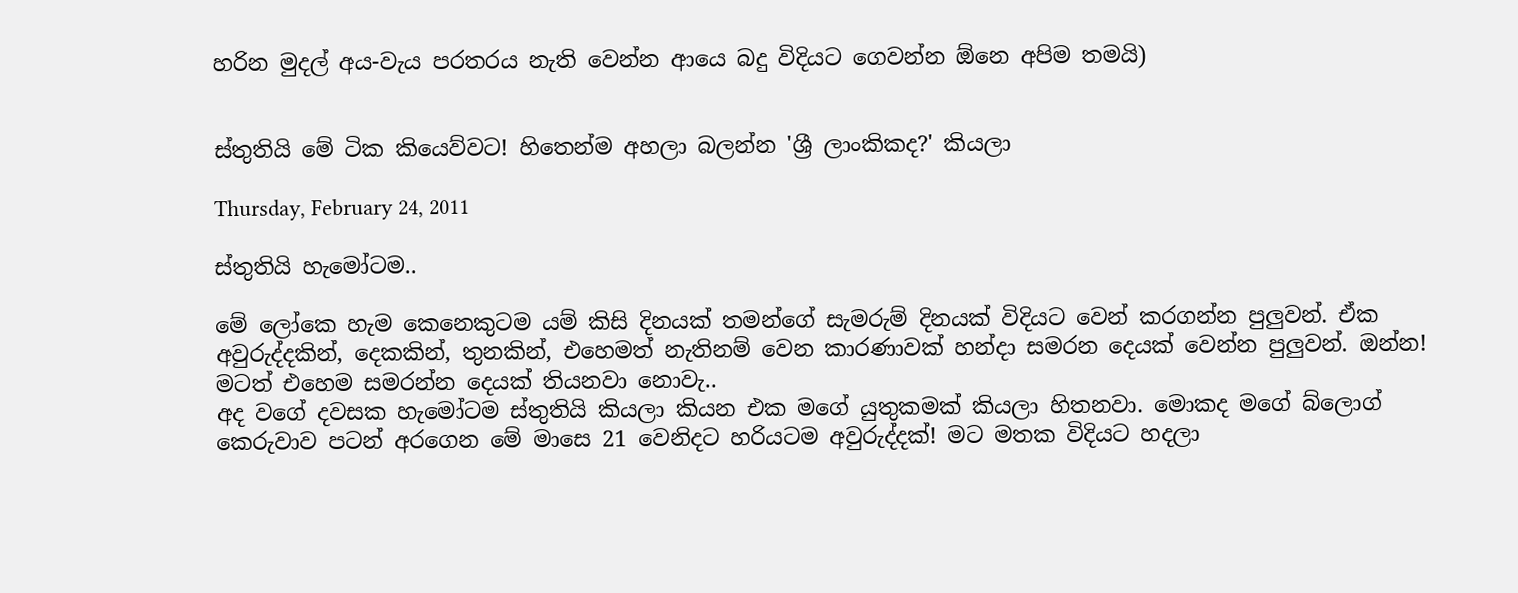හරින මුදල් අය-වැය පරතරය නැති වෙන්න ආයෙ බදු විදියට ගෙවන්න ඕනෙ අපිම තමයි)


ස්තුතියි මේ ටික කියෙව්වට! හිතෙන්ම අහලා බලන්න 'ශ්‍රී ලාංකිකද?' කියලා

Thursday, February 24, 2011

ස්තුතියි හැමෝටම..

මේ ලෝකෙ හැම කෙනෙකුටම යම් කිසි දිනයක් තමන්ගේ සැමරුම් දිනයක් විදියට වෙන් කරගන්න පුලුවන්. ඒක අවුරුද්දකින්, දෙකකින්, තුනකින්, එහෙමත් නැතිනම් වෙන කාරණාවක් හන්දා සමරන දෙයක් වෙන්න පුලුවන්. ඔන්න! මටත් එහෙම සමරන්න දෙයක් තියනවා නොවැ..
අද වගේ දවසක හැමෝටම ස්තුතියි කියලා කියන එක මගේ යුතුකමක් කියලා හිතනවා. මොකද මගේ බ්ලොග් කෙරුවාව පටන් අරගෙන මේ මාසෙ 21 වෙනිදට හරියටම අවුරුද්දක්! මට මතක විදියට හදලා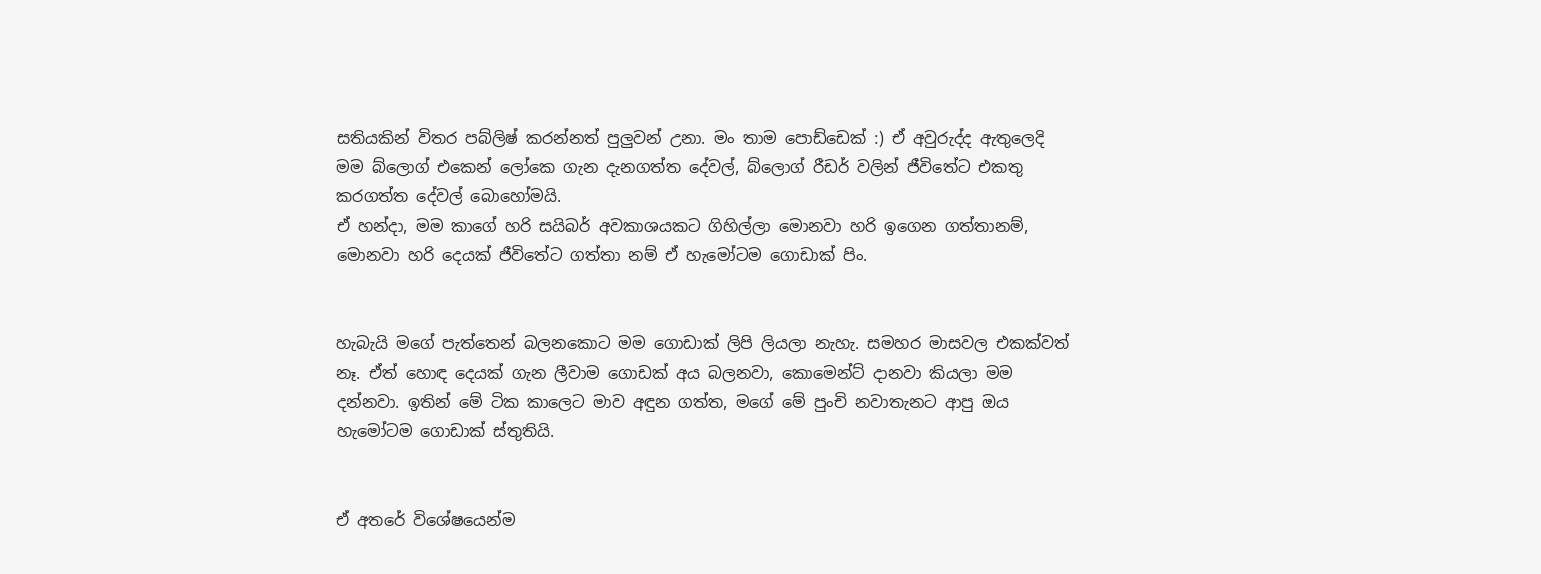සතියකින් විතර පබ්ලිෂ් කරන්නත් පුලුවන් උනා. මං තාම පොඩ්ඩෙක් :) ඒ අවුරුද්ද ඇතුලෙදි මම බ්ලොග් එකෙන් ලෝකෙ ගැන දැනගත්ත දේවල්, බ්ලොග් රීඩර් වලින් ජීවිතේට එකතු කරගත්ත දේවල් බොහෝමයි.
ඒ හන්දා, මම කාගේ හරි සයිබර් අවකාශයකට ගිහිල්ලා මොනවා හරි ඉගෙන ගත්තානම්, මොනවා හරි දෙයක් ජීවිතේට ගත්තා නම් ඒ හැමෝටම ගොඩාක් පිං.


හැබැයි මගේ පැත්තෙන් බලනකොට මම ගොඩාක් ලිපි ලියලා නැහැ. සමහර මාසවල එකක්වත් නෑ. ඒත් හොඳ දෙයක් ගැන ලීවාම ගොඩක් අය බලනවා, කොමෙන්ට් දානවා කියලා මම දන්නවා. ඉතින් මේ ටික කාලෙට මාව අඳුන ගත්ත, මගේ මේ පුංචි නවාතැනට ආපු ඔය හැමෝටම ගොඩාක් ස්තුතියි.


ඒ අතරේ විශේෂයෙන්ම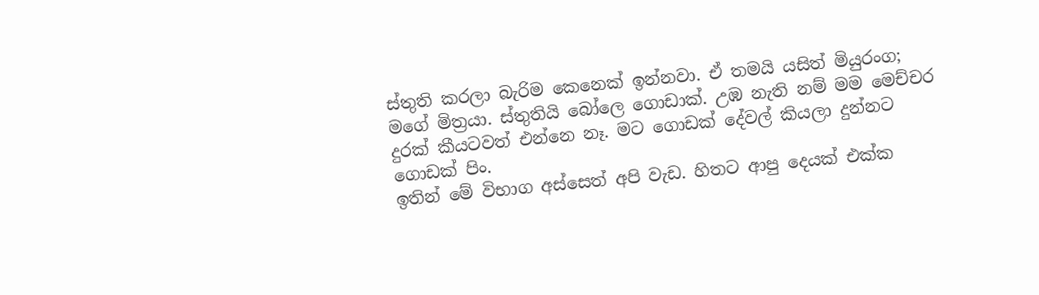ස්තුති කරලා බැරිම කෙනෙක් ඉන්නවා. ඒ තමයි යසිත් මියුරංග; මගේ මිත්‍රයා. ස්තුතියි බෝලෙ ගොඩාක්. උඹ නැති නම් මම මෙච්චර දුරක් කීයටවත් එන්නෙ නෑ. මට ගොඩක් දේවල් කියලා දුන්නට ගොඩක් පිං.
ඉතින් මේ විභාග අස්සෙත් අපි වැඩ. හිතට ආපු දෙයක් එක්ක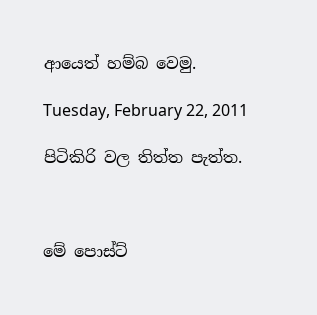ආයෙත් හම්බ වෙමු.

Tuesday, February 22, 2011

පිටිකිරි වල තිත්ත පැත්ත.



මේ පොස්ට්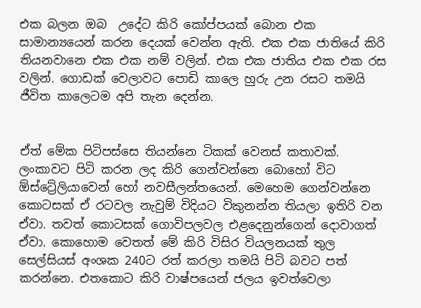එක බලන ඔබ  උදේට කිරි කෝප්පයක් බොන එක සාමාන්‍යයෙන් කරන දෙයක් වෙන්න ඇති. එක එක ජාතියේ කිරි තියනවානෙ එක එක නම් වලින්. එක එක ජාතිය එක එක රස වලින්. ගොඩක් වෙලාවට පොඩි කාලෙ හුරු උන රසට තමයි ජීවිත කාලෙටම අපි තැන දෙන්න.


ඒත් මේක පිටිපස්සෙ තියන්නෙ ටිකක් වෙනස් කතාවක්.
ලංකාවට පිටි කරන ලද කිරි ගෙන්වන්නෙ බොහෝ විට ඕස්ට්‍රේලියාවෙන් හෝ නවසීලන්තයෙන්. මෙහෙම ගෙන්වන්නෙ කොටසක් ඒ රටවල නැවුම් විදියට විකුනන්න තියලා ඉතිරි වන ඒවා. තවත් කොටසක් ගොවිපලවල එළදෙනුන්ගෙන් දොවාගත් ඒවා. කොහොම වෙතත් මේ කිරි විසිර වියලනයක් තුල සෙල්සියස් අංශක 240ට රත් කරලා තමයි පිටි බවට පත් කරන්නෙ. එතකොට කිරි වාෂ්පයෙන් ජලය ඉවත්වෙලා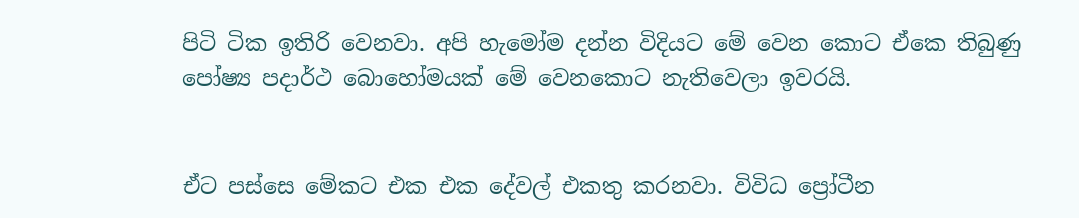පිටි ටික ඉතිරි වෙනවා. අපි හැමෝම දන්න විදියට මේ වෙන කොට ඒකෙ තිබුණු  පෝෂ්‍ය පදාර්ථ බොහෝමයක් මේ වෙනකොට නැතිවෙලා ඉවරයි.


ඒට පස්සෙ මේකට එක එක දේවල් එකතු කරනවා. විවිධ ප්‍රෝටීන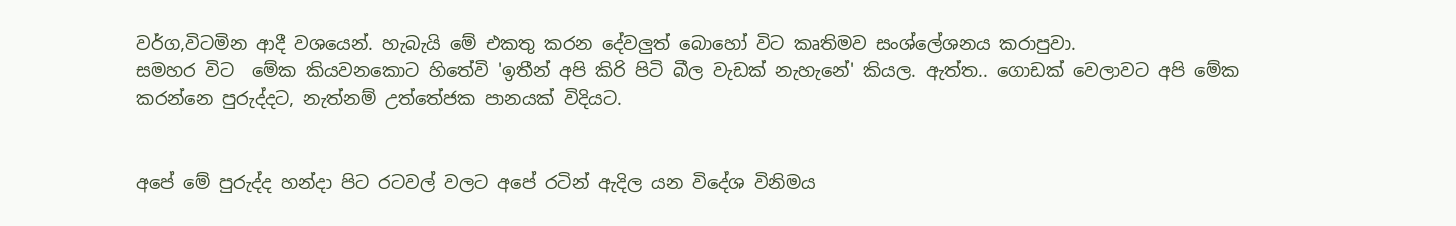වර්ග,විටමින ආදී වශයෙන්. හැබැයි මේ එකතු කරන දේවලුත් බොහෝ විට කෘතිමව සංශ්ලේශනය කරාපුවා.
සමහර විට  මේක කියවනකොට හිතේවි 'ඉතීන් අපි කිරි පිටි බීල වැඩක් නැහැනේ' කියල. ඇත්ත.. ගොඩක් වෙලාවට අපි මේක කරන්නෙ පුරුද්දට, නැත්නම් උත්තේජක පානයක් විදියට.


අපේ මේ පුරුද්ද හන්දා පිට රටවල් වලට අපේ රටින් ඇදිල යන විදේශ විනිමය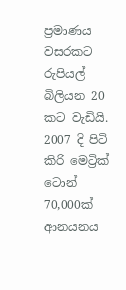ප්‍රමාණය වසරකට රුපියල් බිලියන 20 කට වැඩියි. 2007 දි පිටි කිරි මෙට්‍රික් ටොන් 70,000ක් ආනයනය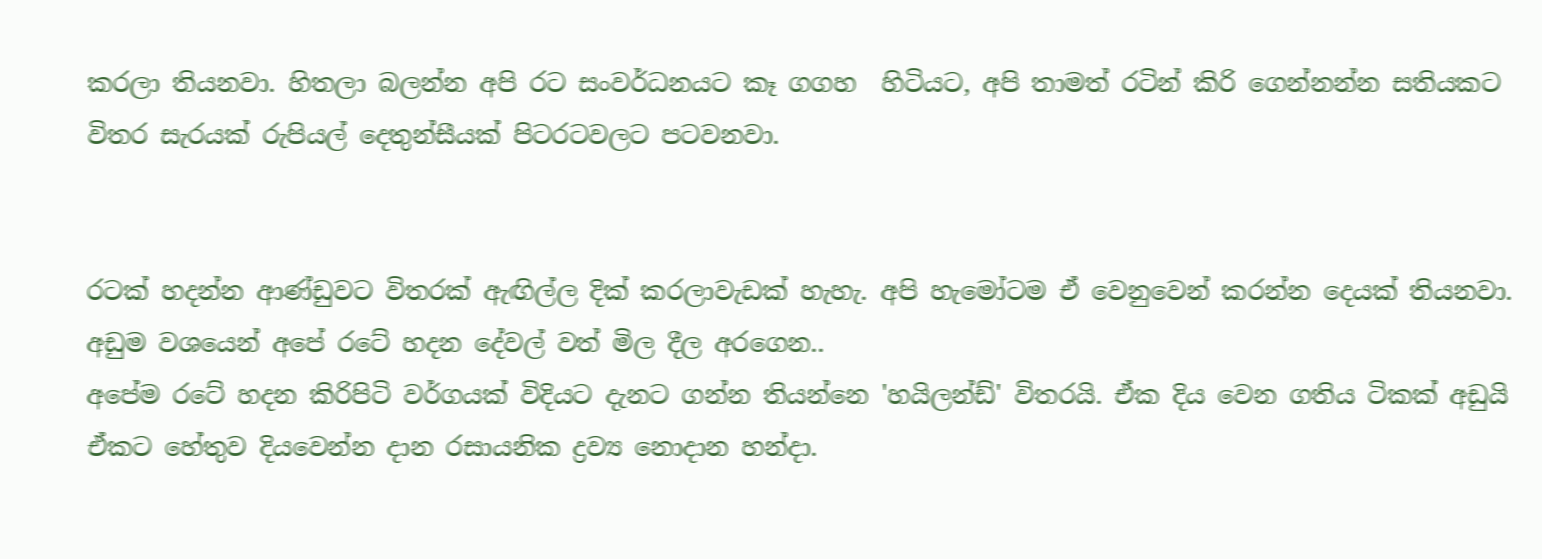කරලා තියනවා. හිතලා බලන්න අපි රට සංවර්ධනයට කෑ ගගහ  හිටියට, අපි තාමත් රටින් කිරි ගෙන්නන්න සතියකට විතර සැරයක් රුපියල් දෙතුන්සීයක් පිටරටවලට පටවනවා.


රටක් හදන්න ආණ්ඩුවට විතරක් ඇඟිල්ල දික් කරලාවැඩක් හැහැ. අපි හැමෝටම ඒ වෙනුවෙන් කරන්න දෙයක් තියනවා.
අඩුම වශයෙන් අපේ රටේ හදන දේවල් වත් මිල දීල අරගෙන..
අපේම රටේ හදන කිරිපිටි වර්ගයක් විදියට දැනට ගන්න තියන්නෙ 'හයිලන්ඩ්' විතරයි. ඒක දිය වෙන ගතිය ටිකක් අඩුයි ඒකට හේතුව දියවෙන්න දාන රසායනික ද්‍රව්‍ය නොදාන හන්දා.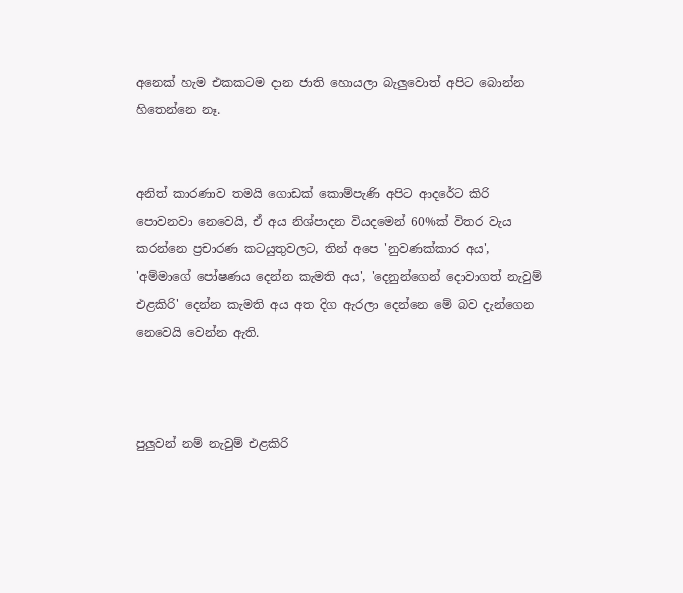අනෙක් හැම එකකටම දාන ජාති හොයලා බැලුවොත් අපිට බොන්න හිතෙන්නෙ නෑ.


අනිත් කාරණාව තමයි ගොඩක් කොම්පැණි අපිට ආදරේට කිරි පොවනවා නෙවෙයි, ඒ අය නිශ්පාදන වියදමෙන් 60%ක් විතර වැය කරන්නෙ ප්‍රචාරණ කටයුතුවලට, තින් අපෙ 'නුවණක්කාර අය', 'අම්මාගේ පෝෂණය දෙන්න කැමති අය', 'දෙනුන්ගෙන් දොවාගත් නැවුම් එළකිරි' දෙන්න කැමති අය අත දිග ඇරලා දෙන්නෙ මේ බව දැන්ගෙන නෙවෙයි වෙන්න ඇති.



පුලුවන් නම් නැවුම් එළකිරි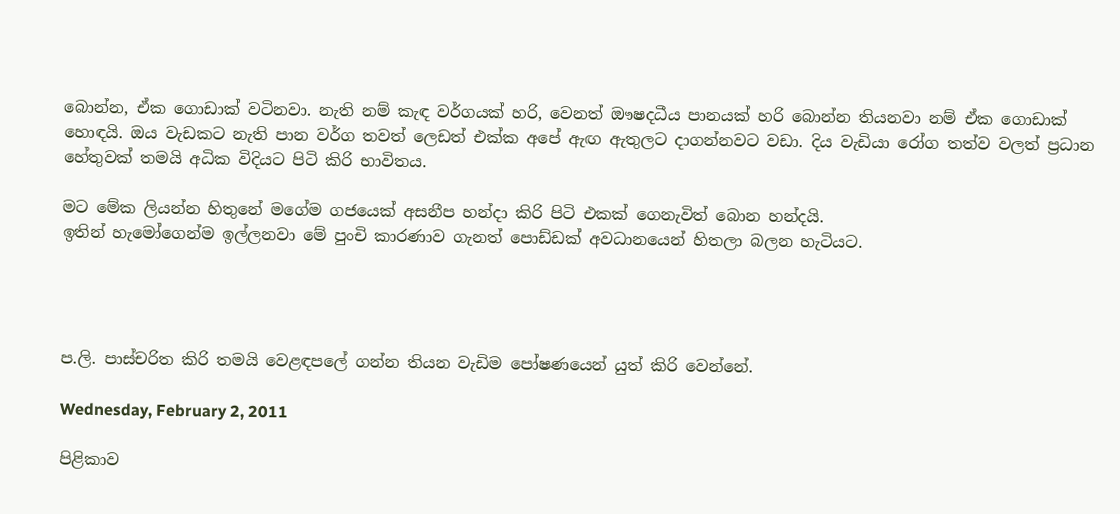බොන්න, ඒක ගොඩාක් වටිනවා. නැති නම් කැඳ වර්ගයක් හරි, වෙනත් ඖෂදධීය පානයක් හරි බොන්න තියනවා නම් ඒක ගොඩාක් හොඳයි. ඔය වැඩකට නැති පාන වර්ග තවත් ලෙඩත් එක්ක අපේ ඇඟ ඇතුලට දාගන්නවට වඩා. දිය වැඩියා රෝග තත්ව වලත් ප්‍රධාන හේතුවක් තමයි අධික විදියට පිටි කිරි භාවිතය.

මට මේක ලියන්න හිතුනේ මගේම ගජයෙක් අසනීප හන්දා කිරි පිටි එකක් ගෙනැවිත් බොන හන්දයි.
ඉතින් හැමෝගෙන්ම ඉල්ලනවා මේ පුංචි කාරණාව ගැනත් පොඩ්ඩක් අවධානයෙන් හිතලා බලන හැටියට.




ප.ලි. පාස්චරිත කිරි තමයි වෙළඳපලේ ගන්න තියන වැඩිම පෝෂණයෙන් යුත් කිරි වෙන්නේ.

Wednesday, February 2, 2011

පිළිකාව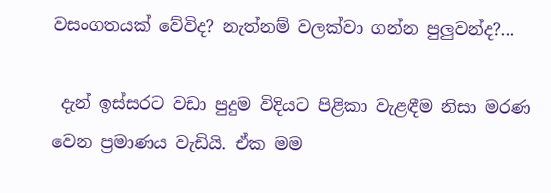වසංගතයක් වේවිද? නැත්නම් වලක්වා ගන්න පුලුවන්ද?...

 දැන් ඉස්සරට වඩා පුදුම විදියට පිළිකා වැළඳීම නිසා මරණ වෙන ප්‍රමාණය වැඩියි. ඒක මම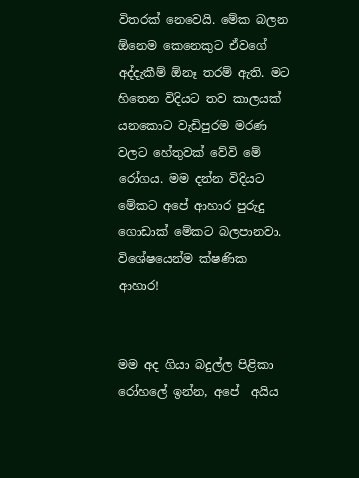විතරක් නෙවෙයි. මේක බලන ඕනෙම කෙනෙකුට ඒවගේ අද්දැකීම් ඕනෑ තරම් ඇති. මට හිතෙන විදියට තව කාලයක් යනකොට වැඩිපුරම මරණ වලට හේතුවක් වේවි මේ රෝගය. මම දන්න විදියට මේකට අපේ ආහාර පුරුදු ගොඩාක් මේකට බලපානවා. විශේෂයෙන්ම ක්ෂණික ආහාර!


මම අද ගියා බදුල්ල පිළිකා රෝහලේ ඉන්න, අපේ  අයිය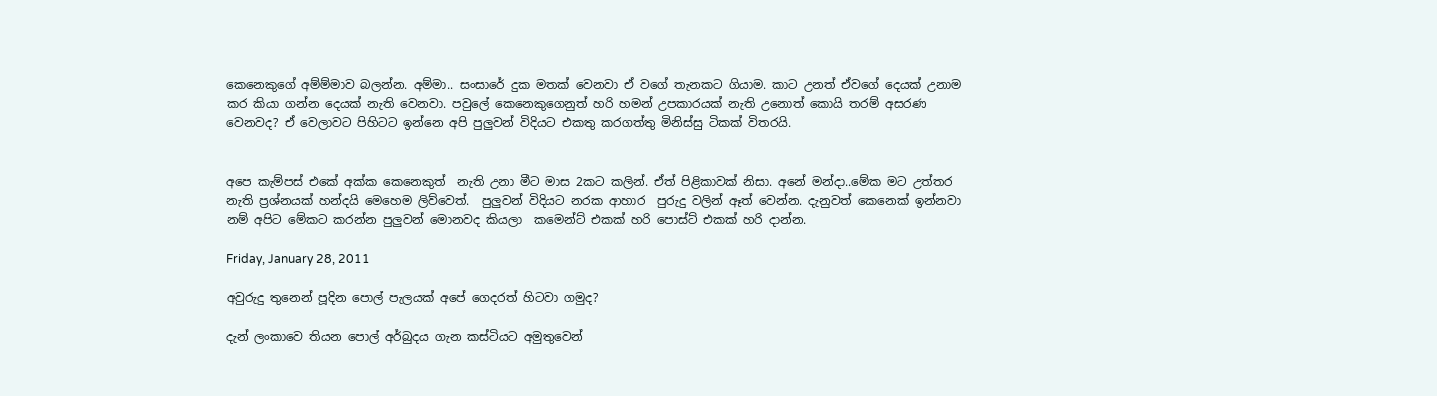කෙනෙකුගේ අම්ම්මාව බලන්න. අම්මා.. සංසාරේ දුක මතක් වෙනවා ඒ වගේ තැනකට ගියාම. කාට උනත් ඒවගේ දෙයක් උනාම කර කියා ගන්න දෙයක් නැති වෙනවා. පවුලේ කෙනෙකුගෙනුත් හරි හමන් උපකාරයක් නැති උනොත් කොයි තරම් අසරණ වෙනවද? ඒ වෙලාවට පිහිටට ඉන්නෙ අපි පුලුවන් විදියට එකතු කරගත්තු මිනිස්සු ටිකක් විතරයි.


අපෙ කැම්පස් එකේ අක්ක කෙනෙකුත්  නැති උනා මීට මාස 2කට කලින්. ඒත් පිළිකාවක් නිසා. අනේ මන්දා..මේක මට උත්තර නැති ප්‍රශ්නයක් හන්දයි මෙහෙම ලිව්වෙත්.  පුලුවන් විදියට නරක ආහාර  පුරුදු වලින් ඈත් වෙන්න. දැනුවත් කෙනෙක් ඉන්නවා නම් අපිට මේකට කරන්න පුලුවන් මොනවද කියලා  කමෙන්ට් එකක් හරි පොස්ට් එකක් හරි දාන්න.

Friday, January 28, 2011

අවුරුදු තුනෙන් පූදින පොල් පැලයක් අපේ ගෙදරත් හිටවා ගමුද?

දැන් ලංකාවෙ තියන පොල් අර්බුදය ගැන කස්ටියට අමුතුවෙන්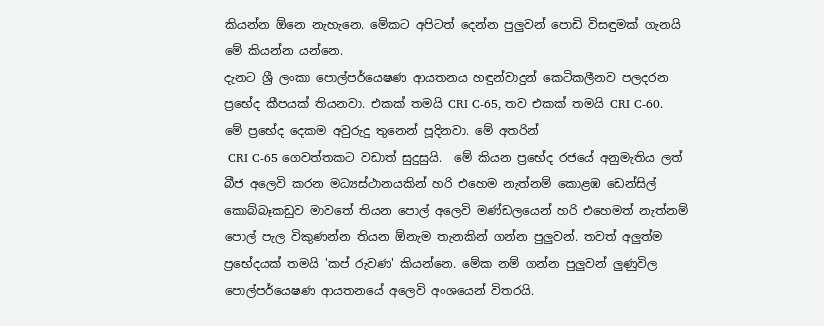කියන්න ඕනෙ නැහැනෙ. මේකට අපිටත් දෙන්න පුලුවන් පොඩි විසඳුමක් ගැනයි මේ කියන්න යන්නෙ.
දැනට ශ්‍රී ලංකා පොල්පර්යෙෂණ ආයතනය හඳුන්වාදුන් කෙටිකලීනව පලදරන ප්‍රභේද කීපයක් තියනවා. එකක් තමයි CRI C-65, තව එකක් තමයි CRI C-60. මේ ප්‍රභේද දෙකම අවුරුදු තුනෙන් පූදිනවා. මේ අතරින්
 CRI C-65 ගෙවත්තකට වඩාත් සුදුසුයි.  මේ කියන ප්‍රභේද රජයේ අනුමැතිය ලත් බීජ අලෙවි කරන මධ්‍යස්ථානයකින් හරි එහෙම නැත්නම් කොළඹ ඩෙන්සිල් කොබ්බෑකඩුව මාවතේ තියන පොල් අලෙවි මණ්ඩලයෙන් හරි එහෙමත් නැත්නම් පොල් පැල විකුණන්න තියන ඕනැම තැනකින් ගන්න පුලුවන්. තවත් අලුත්ම ප්‍රභේදයක් තමයි 'කප් රුවණ' කියන්නෙ. මේක නම් ගන්න පුලුවන් ලුණුවිල පොල්පර්යෙෂණ ආයතනයේ අලෙවි අංශයෙන් විතරයි.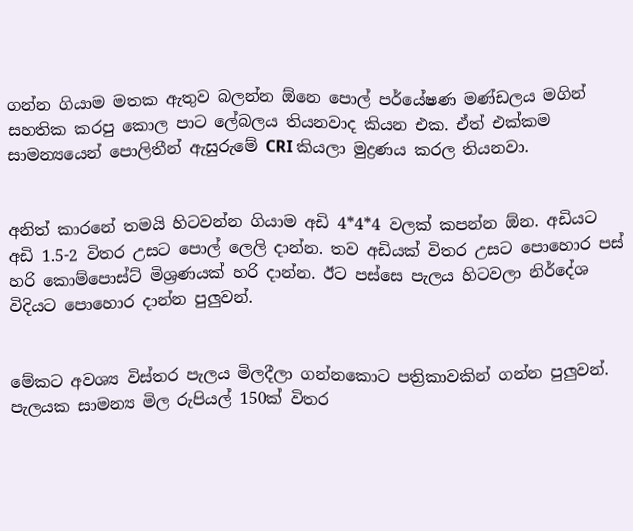ගන්න ගියාම මතක ඇතුව බලන්න ඕනෙ පොල් පර්යේෂණ මණ්ඩලය මගින් සහතික කරපු කොල පාට ලේබලය තියනවාද කියන එක. ඒත් එක්කම සාමන්‍යයෙන් පොලිතීන් ඇසුරුමේ CRI කියලා මුද්‍රණය කරල තියනවා.


අනිත් කාරනේ තමයි හිටවන්න ගියාම අඩි 4*4*4 වලක් කපන්න ඕන. අඩියට අඩි 1.5-2 විතර උසට පොල් ලෙලි දාන්න. තව අඩියක් විතර උසට පොහොර පස් හරි කොම්පොස්ට් මිශ්‍රණයක් හරි දාන්න. ඊට පස්සෙ පැලය හිටවලා නිර්දේශ විදියට පොහොර දාන්න පුලුවන්.


මේකට අවශ්‍ය විස්තර පැලය මිලදීලා ගන්නකොට පත්‍රිකාවකින් ගන්න පුලුවන්. පැලයක සාමන්‍ය මිල රුපියල් 150ක් විතර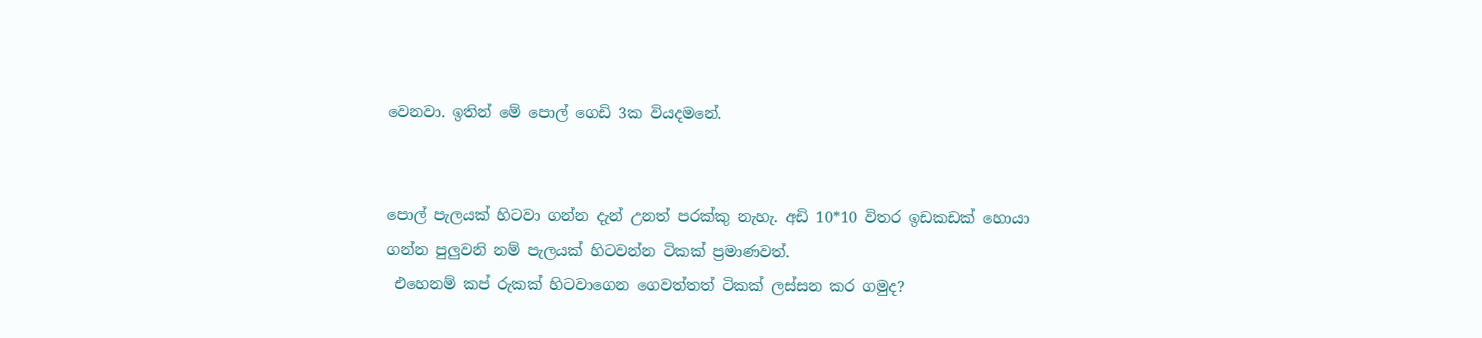වෙනවා. ඉතින් මේ පොල් ගෙඩි 3ක වියදමනේ.


පොල් පැලයක් හිටවා ගන්න දැන් උනත් පරක්කු නැහැ. අඩි 10*10 විතර ඉඩකඩක් හොයා ගන්න පුලුවනි නම් පැලයක් හිටවන්න ටිකක් ප්‍රමාණවත්.
 එහෙනම් කප් රුකක් හිටවාගෙන ගෙවත්තත් ටිකක් ලස්සන කර ගමුද?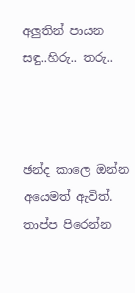අලුතින් පායන සඳු..හිරු.. තරු..



ඡන්ද කාලෙ ඔන්න අයෙමත් ඇවිත්. තාප්ප පිරෙන්න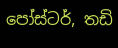පෝස්ටර්, තඩි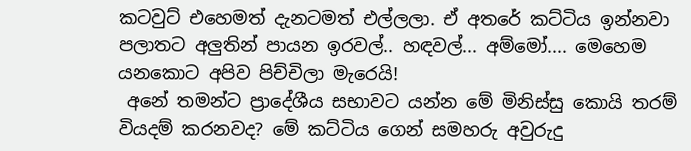කටවුට් එහෙමත් දැනටමත් එල්ලලා. ඒ අතරේ කට්ටිය ඉන්නවා පලාතට අලුතින් පායන ඉරවල්.. හඳවල්... අම්මෝ.... මෙහෙම යනකොට අපිව පිච්චිලා මැරෙයි!
 අනේ තමන්ට ප්‍රාදේශීය සභාවට යන්න මේ මිනිස්සු කොයි තරම් වියදම් කරනවද? මේ කට්ටිය ගෙන් සමහරු අවුරුදු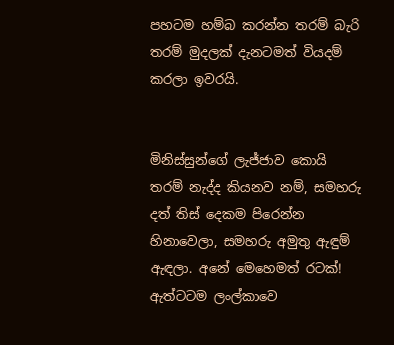පහටම හම්බ කරන්න තරම් බැරි තරම් මුදලක් දැනටමත් වියදම් කරලා ඉවරයි.


මිනිස්සුන්ගේ ලැජ්ජාව කොයි තරම් නැද්ද කියනව නම්, සමහරු දත් තිස් දෙකම පිරෙන්න හිනාවෙලා, සමහරු අමුතු ඇඳුම්  ඇඳලා. අනේ මෙහෙමත් රටක්!
ඇත්ටටම ලංල්කාවෙ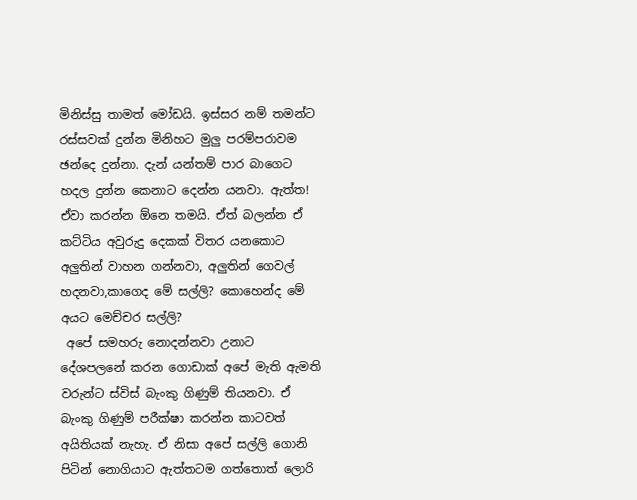මිනිස්සු තාමත් මෝඩයි. ඉස්සර නම් තමන්ට රස්සවක් දුන්න මිනිහට මුලු පරම්පරාවම ඡන්දෙ දුන්නා. දැන් යන්තම් පාර බාගෙට හදල දුන්න කෙනාට දෙන්න යනවා. ඇත්ත! ඒවා කරන්න ඕනෙ තමයි. ඒත් බලන්න ඒ කට්ටිය අවුරුදු දෙකක් විතර යනකොට අලුතින් වාහන ගන්නවා, අලුතින් ගෙවල් හදනවා,කාගෙද මේ සල්ලි? කොහෙන්ද මේ අයට මෙච්චර සල්ලි?
 අපේ සමහරු නොදන්නවා උනාට දේශපලනේ කරන ගොඩාක් අපේ මැති ඇමති වරුන්ට ස්විස් බැංකු ගිණුම් තියනවා. ඒ බැංකු ගිණුම් පරීක්ෂා කරන්න කාටවත් අයිතියක් නැහැ. ඒ නිසා අපේ සල්ලි ගොනි පිටින් නොගියාට ඇත්තටම ගත්තොත් ලොරි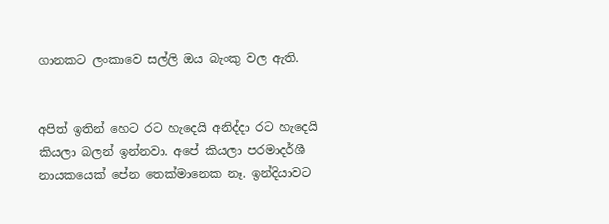ගානකට ලංකාවෙ සල්ලි ඔය බැංකු වල ඇති.


අපිත් ඉතින් හෙට රට හැදෙයි අනිද්දා රට හැදෙයි කියලා බලන් ඉන්නවා. අපේ කියලා පරමාදර්ශී නායකයෙක් පේන තෙක්මානෙක නෑ. ඉන්දියාවට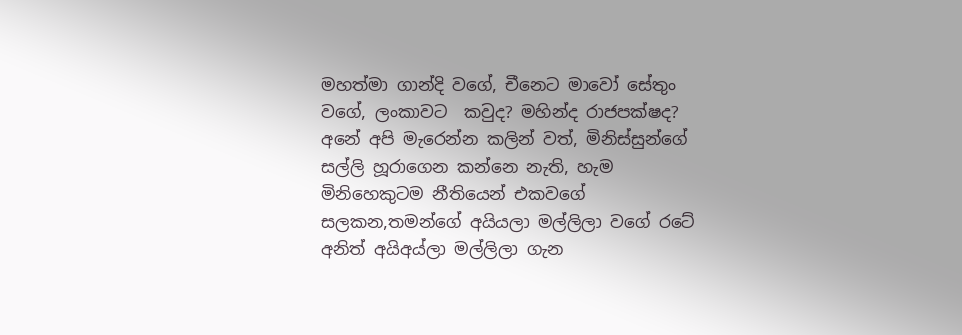මහත්මා ගාන්දි වගේ, චීනෙට මාවෝ සේතුං වගේ, ලංකාවට  කවුද? මහින්ද රාජපක්ෂද?
අනේ අපි මැරෙන්න කලින් වත්, මිනිස්සුන්ගේ සල්ලි හූරාගෙන කන්නෙ නැති, හැම මිනිහෙකුටම නීතියෙන් එකවගේ සලකන,තමන්ගේ අයියලා මල්ලිලා වගේ රටේ අනිත් අයිඅය්ලා මල්ලිලා ගැන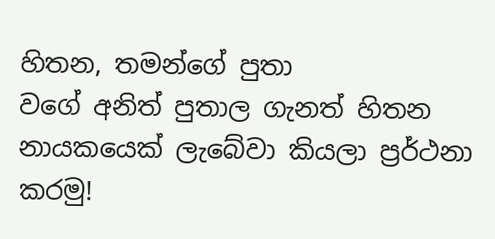හිතන, තමන්ගේ පුතා
වගේ අනිත් පුතාල ගැනත් හිතන නායකයෙක් ලැබේවා කියලා ප්‍රර්ථනා කරමු!